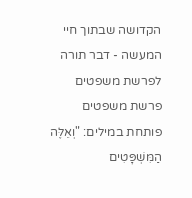הקדושה שבתוך חיי המעשה - דבר תורה לפרשת משפטים
פרשת משפטים פותחת במילים: "וְאֵלֶּה הַמִּשְׁפָּטִים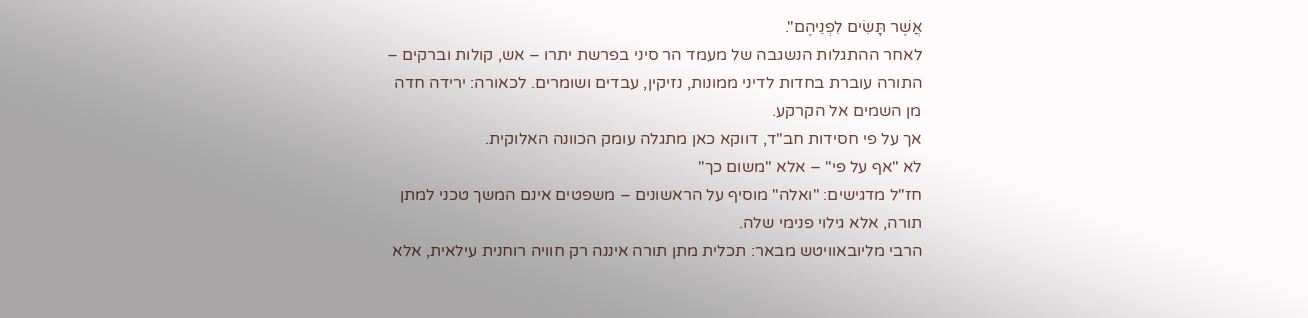אֲשֶׁר תָּשִׂים לִפְנֵיהֶם".
לאחר ההתגלות הנשגבה של מעמד הר סיני בפרשת יתרו – אש, קולות וברקים – התורה עוברת בחדות לדיני ממונות, נזיקין, עבדים ושומרים. לכאורה: ירידה חדה מן השמים אל הקרקע.
אך על פי חסידות חב"ד, דווקא כאן מתגלה עומק הכוונה האלוקית.
לא "אף על פי" – אלא "משום כך"
חז"ל מדגישים: "ואלה" מוסיף על הראשונים – משפטים אינם המשך טכני למתן תורה, אלא גילוי פנימי שלה.
הרבי מליובאוויטש מבאר: תכלית מתן תורה איננה רק חוויה רוחנית עילאית, אלא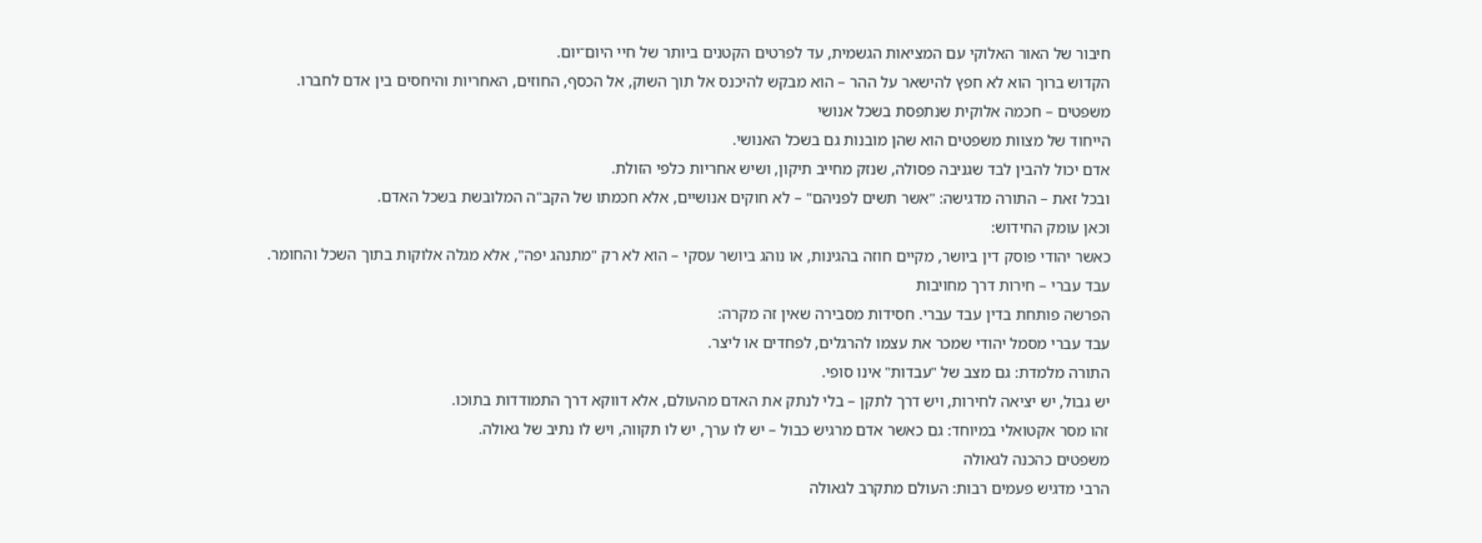חיבור של האור האלוקי עם המציאות הגשמית, עד לפרטים הקטנים ביותר של חיי היום־יום.
הקדוש ברוך הוא לא חפץ להישאר על ההר – הוא מבקש להיכנס אל תוך השוק, אל הכסף, החוזים, האחריות והיחסים בין אדם לחברו.
משפטים – חכמה אלוקית שנתפסת בשכל אנושי
הייחוד של מצוות משפטים הוא שהן מובנות גם בשכל האנושי.
אדם יכול להבין לבד שגניבה פסולה, שנזק מחייב תיקון, ושיש אחריות כלפי הזולת.
ובכל זאת – התורה מדגישה: "אשר תשים לפניהם" – לא חוקים אנושיים, אלא חכמתו של הקב"ה המלובשת בשכל האדם.
וכאן עומק החידוש:
כאשר יהודי פוסק דין ביושר, מקיים חוזה בהגינות, או נוהג ביושר עסקי – הוא לא רק "מתנהג יפה", אלא מגלה אלוקות בתוך השכל והחומר.
עבד עברי – חירות דרך מחויבות
הפרשה פותחת בדין עבד עברי. חסידות מסבירה שאין זה מקרה:
עבד עברי מסמל יהודי שמכר את עצמו להרגלים, לפחדים או ליצר.
התורה מלמדת: גם מצב של "עבדות" אינו סופי.
יש גבול, יש יציאה לחירות, ויש דרך לתקן – בלי לנתק את האדם מהעולם, אלא דווקא דרך התמודדות בתוכו.
זהו מסר אקטואלי במיוחד: גם כאשר אדם מרגיש כבול – יש לו ערך, יש לו תקווה, ויש לו נתיב של גאולה.
משפטים כהכנה לגאולה
הרבי מדגיש פעמים רבות: העולם מתקרב לגאולה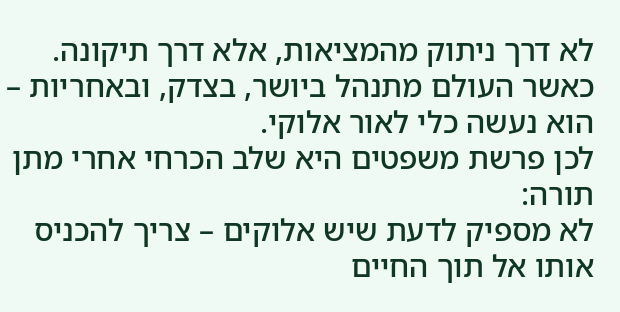לא דרך ניתוק מהמציאות, אלא דרך תיקונה.
כאשר העולם מתנהל ביושר, בצדק, ובאחריות – הוא נעשה כלי לאור אלוקי.
לכן פרשת משפטים היא שלב הכרחי אחרי מתן תורה:
לא מספיק לדעת שיש אלוקים – צריך להכניס אותו אל תוך החיים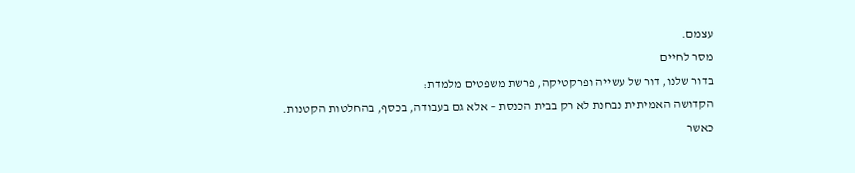עצמם.
מסר לחיים
בדור שלנו, דור של עשייה ופרקטיקה, פרשת משפטים מלמדת:
הקדושה האמיתית נבחנת לא רק בבית הכנסת – אלא גם בעבודה, בכסף, בהחלטות הקטנות.
כאשר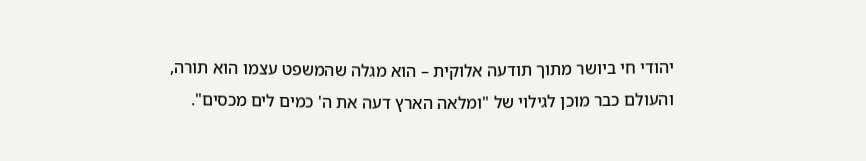יהודי חי ביושר מתוך תודעה אלוקית – הוא מגלה שהמשפט עצמו הוא תורה,
והעולם כבר מוכן לגילוי של "ומלאה הארץ דעה את ה' כמים לים מכסים".